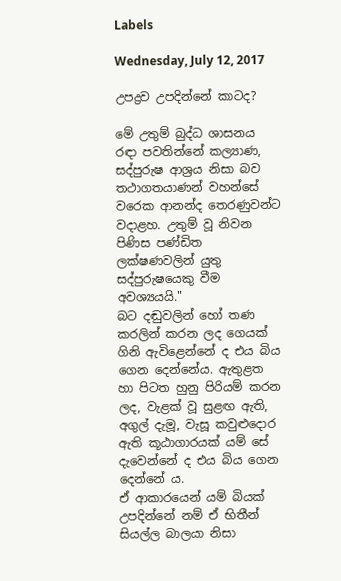Labels

Wednesday, July 12, 2017

උපද්‍රව උපදින්නේ කාටද?

මේ උතුම් බුද්ධ ශාසනය රඳා පවතින්නේ කල්‍යාණ, සද්පුරුෂ ආශ්‍රය නිසා බව තථාගතයාණන් වහන්සේ වරෙක ආනන්ද තෙරණුවන්ට වදාළහ. උතුම් වූ නිවන පිණිස පණ්ඩිත ලක්ෂණවලින් යුතු සද්පුරුෂයෙකු වීම අවශ්‍යයයි."
බට දඬුවලින් හෝ තණ කරලින් කරන ලද ගෙයක් ගිනි ඇවිළෙන්නේ ද එය බිය ගෙන දෙන්නේය. ඇතුළත හා පිටත හුනු පිරියම් කරන ලද, වැළක් වූ සුළඟ ඇති, අගුල් දැමූ, වැසූ කවුළුදොර ඇති කූඨාගාරයක් යම් සේ දැවෙන්නේ ද එය බිය ගෙන දෙන්නේ ය.
ඒ ආකාරයෙන් යම් බියක් උපදින්නේ නම් ඒ භිතීන් සියල්ල බාලයා නිසා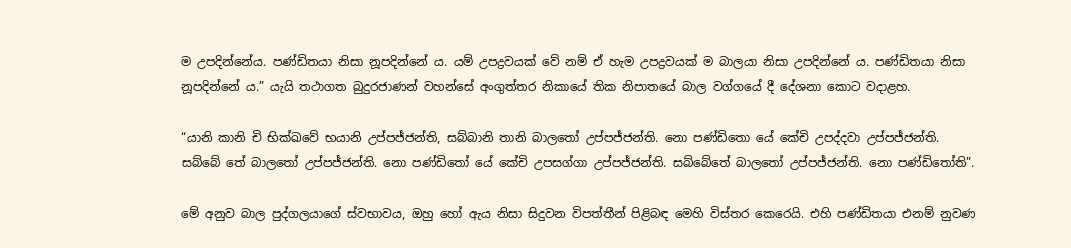ම උපදින්නේය. පණ්ඩිතයා නිසා නූපදින්නේ ය. යම් උපද්‍රවයක් වේ නම් ඒ හැම උපද්‍රවයක් ම බාලයා නිසා උපදින්නේ ය. පණ්ඩිතයා නිසා නූපදින්නේ ය.” යැයි තථාගත බුදුරජාණන් වහන්සේ අංගුත්තර නිකායේ තික නිපාතයේ බාල වග්ගයේ දී දේශනා කොට වදාළහ.

“යානි කානි චි භික්ඛවේ භයානි උප්පජ්ජන්ති, සබ්බානි තානි බාලතෝ උප්පජ්ජන්ති. නො පණ්ඩිතො යේ කේචි උපද්දවා උප්පජ්ජන්ති. සබ්බේ තේ බාලතෝ උප්පජ්ජන්ති. නො පණ්ඩිතෝ යේ කේචි උපසග්ගා උප්පජ්ජන්ති. සබ්බේතේ බාලතෝ උප්පජ්ජන්ති. නො පණ්ඩිතෝති”.

මේ අනුව බාල පුද්ගලයාගේ ස්වභාවය, ඔහු හෝ ඇය නිසා සිදුවන විපත්තීන් පිළිබඳ මෙහි විස්තර කෙරෙයි. එහි පණ්ඩිතයා එනම් නුවණ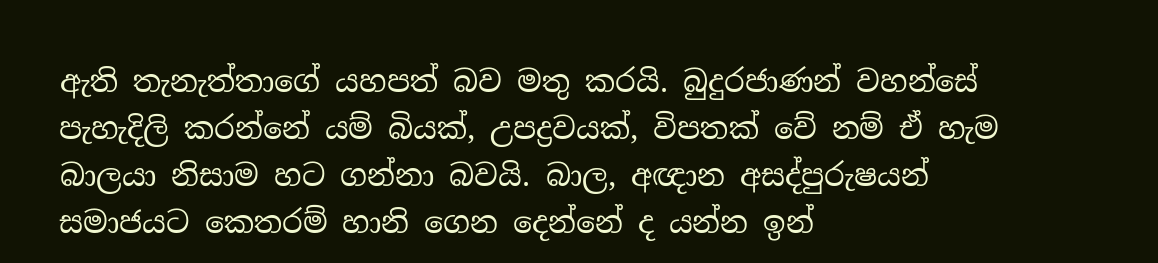ඇති තැනැත්තාගේ යහපත් බව මතු කරයි. බුදුරජාණන් වහන්සේ පැහැදිලි කරන්නේ යම් බියක්, උපද්‍රවයක්, විපතක් වේ නම් ඒ හැම බාලයා නිසාම හට ගන්නා බවයි. බාල, අඥාන අසද්පුරුෂයන් සමාජයට කෙතරම් හානි ගෙන දෙන්නේ ද යන්න ඉන්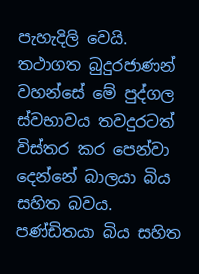පැහැදිලි වෙයි.
තථාගත බුදුරජාණන් වහන්සේ මේ පුද්ගල ස්වභාවය තවදුරටත් විස්තර කර පෙන්වා දෙන්නේ බාලයා බිය සහිත බවය. පණ්ඩිතයා බිය සහිත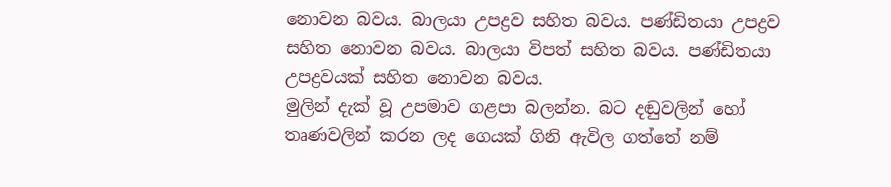නොවන බවය. බාලයා උපද්‍රව සහිත බවය. පණ්ඩිතයා උපද්‍රව සහිත නොවන බවය. බාලයා විපත් සහිත බවය. පණ්ඩිතයා උපද්‍රවයක් සහිත නොවන බවය.
මුලින් දැක් වූ උපමාව ගළපා බලන්න. බට දඬුවලින් හෝ තෘණවලින් කරන ලද ගෙයක් ගිනි ඇවිල ගත්තේ නම්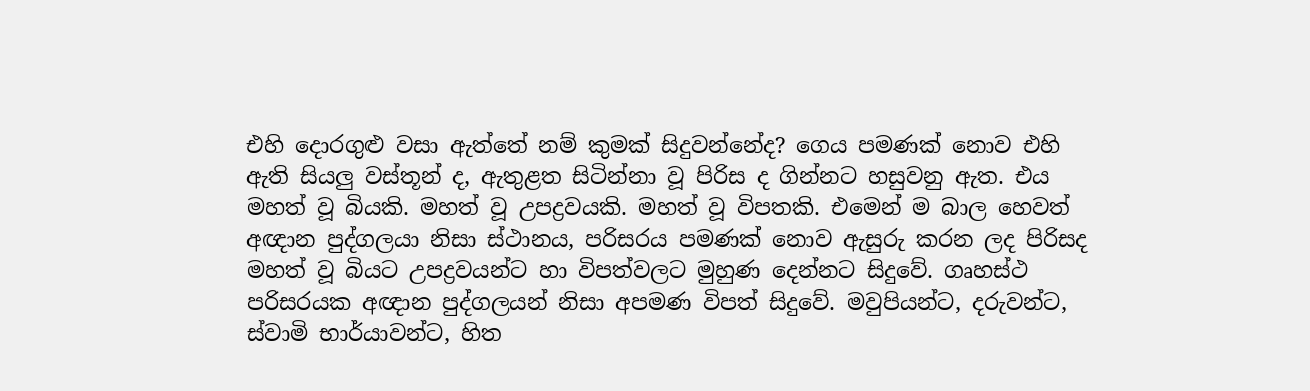එහි දොරගුළු වසා ඇත්තේ නම් කුමක් සිදුවන්නේද? ගෙය පමණක් නොව එහි ඇති සියලු වස්තූන් ද, ඇතුළත සිටින්නා වූ පිරිස ද ගින්නට හසුවනු ඇත. එය මහත් වූ බියකි. මහත් වූ උපද්‍රවයකි. මහත් වූ විපතකි. එමෙන් ම බාල හෙවත් අඥාන පුද්ගලයා නිසා ස්ථානය, පරිසරය පමණක් නොව ඇසුරු කරන ලද පිරිසද මහත් වූ බියට උපද්‍රවයන්ට හා විපත්වලට මුහුණ දෙන්නට සිදුවේ. ගෘහස්ථ පරිසරයක අඥාන පුද්ගලයන් නිසා අපමණ විපත් සිදුවේ. මවුපියන්ට, දරුවන්ට, ස්වාමි භාර්යාවන්ට, හිත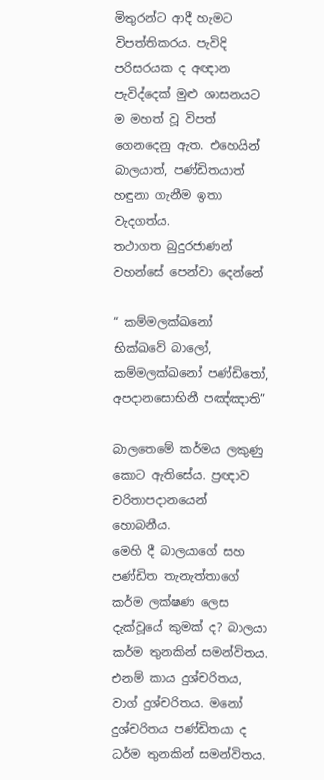මිතුරන්ට ආදී හැමට විපත්තිකරය. පැවිදි පරිසරයක ද අඥාන පැවිද්දෙක් මුළු ශාසනයට ම මහත් වූ විපත් ගෙනදෙනු ඇත. එහෙයින් බාලයාත්, පණ්ඩිතයාත් හඳුනා ගැනීම ඉතා වැදගත්ය.
තථාගත බුදුරජාණන් වහන්සේ පෙන්වා දෙන්නේ

“ කම්මලක්ඛනෝ භික්ඛවේ බාලෝ, කම්මලක්ඛනෝ පණ්ඩිතෝ, අපදානසොභිනී පඤ්ඤාති”

බාලතෙමේ කර්මය ලකුණු කොට ඇතිසේය. ප්‍රඥාව චරිතාපදානයෙන් හොබනීය.
මෙහි දී බාලයාගේ සහ පණ්ඩිත තැනැත්තාගේ කර්ම ලක්ෂණ ලෙස දැක්වූයේ කුමක් ද? බාලයා කර්ම තුනකින් සමන්විතය. එනම් කාය දුශ්චරිතය, වාග් දුශ්චරිතය. මනෝ දුශ්චරිතය පණ්ඩිතයා ද ධර්ම තුනකින් සමන්විතය.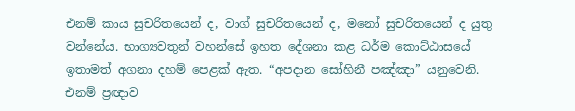එනම් කාය සුචරිතයෙන් ද, වාග් සුචරිතයෙන් ද, මනෝ සුචරිතයෙන් ද යුතු වන්නේය. භාග්‍යවතුන් වහන්සේ ඉහත දේශනා කළ ධර්ම කොට්ඨාසයේ ඉතාමත් අගනා දහම් පෙළක් ඇත. “අපදාන සෝහිනී පඤ්ඤා” යනුවෙනි. එනම් ප්‍රඥාව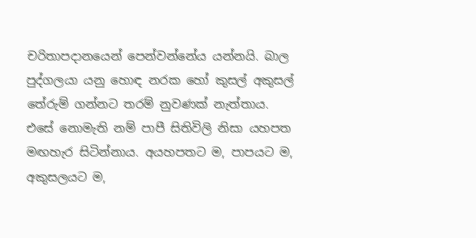චරිතාපදානයෙන් පෙන්වන්නේය යන්නයි. බාල පුද්ගලයා යනු හොඳ නරක හෝ කුසල් අකුසල් තේරුම් ගන්නට තරම් නුවණක් නැත්තාය. එසේ නොමැති නම් පාපී සිතිවිලි නිසා යහපත මඟහැර සිටින්නාය. අයහපතට ම, පාපයට ම, අකුසලයට ම,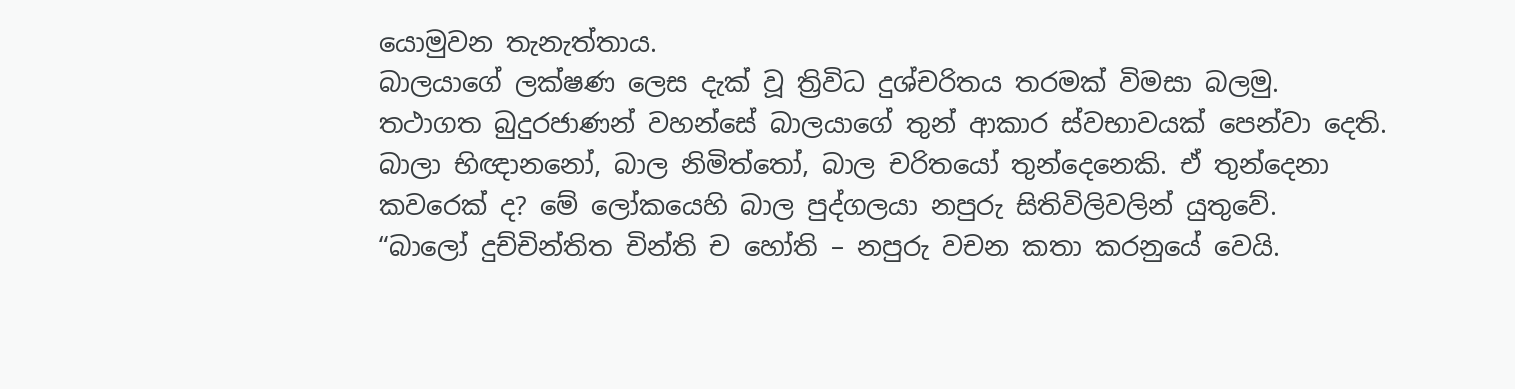යොමුවන තැනැත්තාය.
බාලයාගේ ලක්ෂණ ලෙස දැක් වූ ත්‍රිවිධ දුශ්චරිතය තරමක් විමසා බලමු. තථාගත බුදුරජාණන් වහන්සේ බාලයාගේ තුන් ආකාර ස්වභාවයක් පෙන්වා දෙති. බාලා භිඥානනෝ, බාල නිමිත්තෝ, බාල චරිතයෝ තුන්දෙනෙකි. ඒ තුන්දෙනා කවරෙක් ද? මේ ලෝකයෙහි බාල පුද්ගලයා නපුරු සිතිවිලිවලින් යුතුවේ.
“බාලෝ දුච්චින්තිත චින්ති ච හෝති – නපුරු වචන කතා කරනුයේ වෙයි.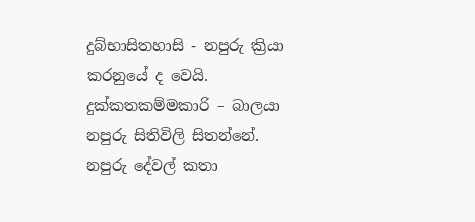දුබ්භාසිතහාසි - නපුරු ක්‍රියා කරනුයේ ද වෙයි. දුක්කතකම්මකාරි – බාලයා නපුරු සිතිවිලි සිතන්නේ. නපුරු දේවල් කතා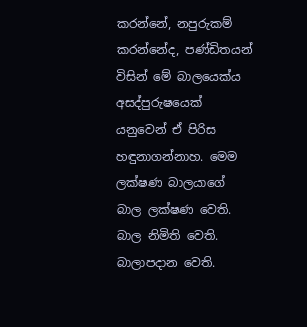කරන්නේ, නපුරුකම් කරන්නේද, පණ්ඩිතයන් විසින් මේ බාලයෙක්ය අසද්පුරුෂයෙක් යනුවෙන් ඒ පිරිස හඳුනාගන්නාහ. මෙම ලක්ෂණ බාලයාගේ බාල ලක්ෂණ වෙති. බාල නිමිති වෙති. බාලාපදාන වෙති.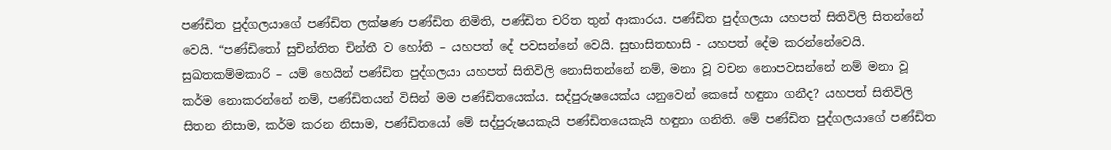පණ්ඩිත පුද්ගලයාගේ පණ්ඩිත ලක්ෂණ පණ්ඩිත නිමිති, පණ්ඩිත චරිත තුන් ආකාරය. පණ්ඩිත පුද්ගලයා යහපත් සිතිවිලි සිතන්නේ වෙයි. “පණ්ඩිතෝ සුචින්තිත චින්තී ව හෝති – යහපත් දේ පවසන්නේ වෙයි. සුභාසිතභාසි - යහපත් දේම කරන්නේවෙයි. සුඛතකම්මකාරි – යම් හෙයින් පණ්ඩිත පුද්ගලයා යහපත් සිතිවිලි නොසිතන්නේ නම්, මනා වූ වචන නොපවසන්නේ නම් මනා වූ කර්ම නොකරන්නේ නම්, පණ්ඩිතයන් විසින් මම පණ්ඩිතයෙක්ය. සද්පුරුෂයෙක්ය යනුවෙන් කෙසේ හඳුනා ගනීද? යහපත් සිතිවිලි සිතන නිසාම, කර්ම කරන නිසාම, පණ්ඩිතයෝ මේ සද්පුරුෂයකැයි පණ්ඩිතයෙකැයි හඳුනා ගනිති. මේ පණ්ඩිත පුද්ගලයාගේ පණ්ඩිත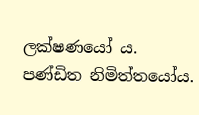ලක්ෂණයෝ ය. පණ්ඩිත නිමිත්තයෝය.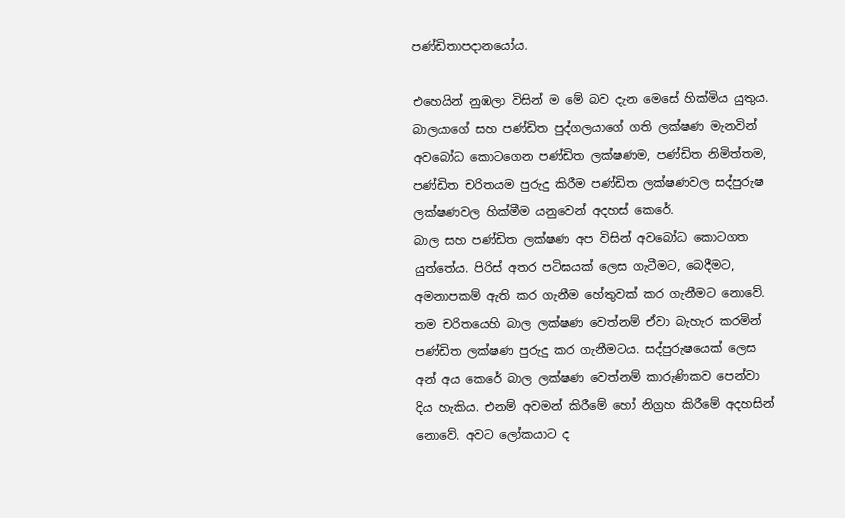පණ්ඩිතාපදානයෝය.

එහෙයින් නුඹලා විසින් ම මේ බව දැන මෙසේ හික්මිය යුතුය. බාලයාගේ සහ පණ්ඩිත පුද්ගලයාගේ ගති ලක්ෂණ මැනවින් අවබෝධ කොටගෙන පණ්ඩිත ලක්ෂණම, පණ්ඩිත නිමිත්තම, පණ්ඩිත චරිතයම පුරුදු කිරීම පණ්ඩිත ලක්ෂණවල සද්පුරුෂ ලක්ෂණවල හික්මීම යනුවෙන් අදහස් කෙරේ.
බාල සහ පණ්ඩිත ලක්ෂණ අප විසින් අවබෝධ කොටගත යුත්තේය. පිරිස් අතර පටිඝයක් ලෙස ගැටීමට, බෙදීමට, අමනාපකම් ඇති කර ගැනීම හේතුවක් කර ගැනීමට නොවේ. තම චරිතයෙහි බාල ලක්ෂණ වෙත්නම් ඒවා බැහැර කරමින් පණ්ඩිත ලක්ෂණ පුරුදු කර ගැනීමටය. සද්පුරුෂයෙක් ලෙස අන් අය කෙරේ බාල ලක්ෂණ වෙත්නම් කාරුණිකව පෙන්වා දිය හැකිය. එනම් අවමන් කිරීමේ හෝ නිග්‍රහ කිරීමේ අදහසින් නොවේ. අවට ලෝකයාට ද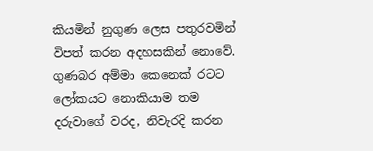කියමින් නුගුණ ලෙස පතුරවමින් විපත් කරන අදහසකින් නොවේ. ගුණබර අම්මා කෙනෙක් රටට ලෝකයට නොකියාම තම දරුවාගේ වරද, නිවැරදි කරන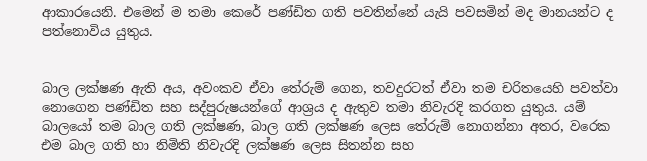ආකාරයෙනි. එමෙන් ම තමා කෙරේ පණ්ඩිත ගති පවතින්නේ යැයි පවසමින් මද මානයන්ට ද පත්නොවිය යුතුය.


බාල ලක්ෂණ ඇති අය, අවංකව ඒවා තේරුම් ගෙන, තවදුරටත් ඒවා තම චරිතයෙහි පවත්වා නොගෙන පණ්ඩිත සහ සද්පුරුෂයන්ගේ ආශ්‍රය ද ඇතුව තමා නිවැරදි කරගත යුතුය. යම් බාලයෝ තම බාල ගති ලක්ෂණ, බාල ගති ලක්ෂණ ලෙස තේරුම් නොගන්නා අතර, වරෙක එම බාල ගති හා නිමිති නිවැරදි ලක්ෂණ ලෙස සිතන්න සහ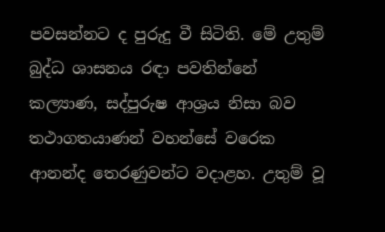පවසන්නට ද පුරුදු වී සිටිති. මේ උතුම් බුද්ධ ශාසනය රඳා පවතින්නේ කල්‍යාණ, සද්පුරුෂ ආශ්‍රය නිසා බව තථාගතයාණන් වහන්සේ වරෙක ආනන්ද තෙරණුවන්ට වදාළහ. උතුම් වූ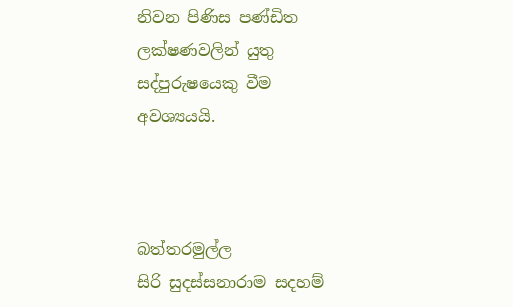නිවන පිණිස පණ්ඩිත ලක්ෂණවලින් යුතු සද්පුරුෂයෙකු වීම අවශ්‍යයයි.



බත්තරමුල්ල
සිරි සුදස්සනාරාම සදහම්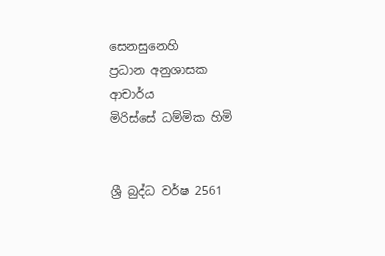සෙනසුනෙහි
ප්‍රධාන අනුශාසක
ආචාර්ය
මිරිස්සේ ධම්මික හිමි


ශ්‍රී බුද්ධ වර්ෂ 2561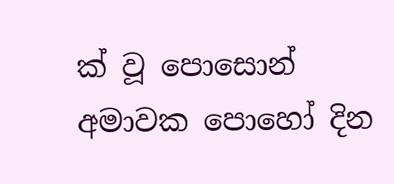ක් වූ පොසොන් අමාවක පොහෝ දින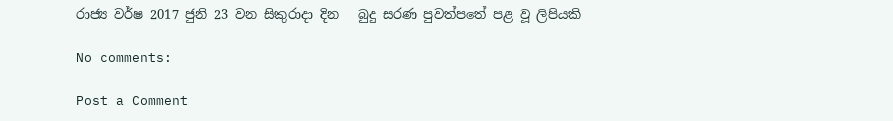රාජ්‍ය වර්ෂ 2017 ජුනි 23 වන සිකුරාදා දින   බුදු සරණ පුවත්පතේ පළ වූ ලිපියකි

No comments:

Post a Comment